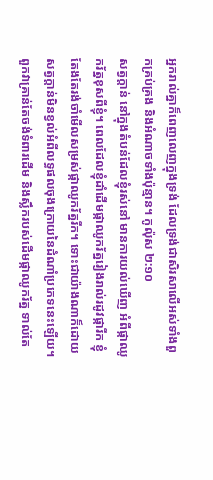អ្នករាល់គ្នាក៏ពេញលេញក្នុងទ្រង់ ដែលទ្រង់ជាសិរសាលើអស់ទាំងពួកគ្រប់គ្រង និងអំណាចទាំងប៉ុន្មាន។ កូល៉ុស ២:១០
សត្វក្តាន់ នៅក្នុងតំបន់ដែលខ្ញុំរស់នៅ មានការយល់ឃើញ អំពីផ្កាឈូករ័ត្នខុសពីខ្ញុំ។ ពេលដែលខ្ញុំដាំដើមផ្កាឈូករ័ត្នរៀងរាល់រដូវផ្ការីក ខ្ញុំតែងតែរង់ចាំមើលសម្រស់ផ្កាឈូករ័ត្នរីក។ ទោះជាយ៉ាងណាក៏ដោយ សត្វក្តាន់មិនខ្វល់អំពីលទ្ធផលចុងក្រោយនៃដំណាំប្រភេទនេះឡើយ។ ពួកវាគ្រាន់តែចង់ទំពារដើម និងស្លឹករបស់ដើមផ្កាឈូករ័ត្ន ទាល់តែ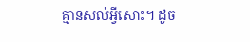គ្មានសល់អ្វីសោះ។ ដូច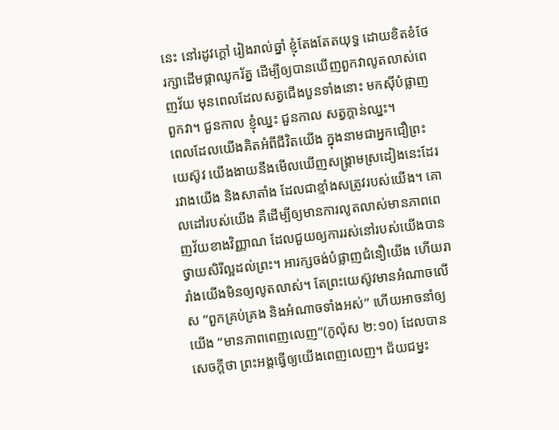នេះ នៅរដូវក្តៅ រៀងរាល់ឆ្នាំ ខ្ញុំតែងតែតយុទ្ធ ដោយខិតខំថែរក្សាដើមផ្កាឈូករ័ត្ន ដើម្បីឲ្យបានឃើញពួកវាលូតលាស់ពេញវ័យ មុនពេលដែលសត្វជើងបួនទាំងនោះ មកស៊ីបំផ្លាញពួកវា។ ជួនកាល ខ្ញុំឈ្នះ ជួនកាល សត្វក្តាន់ឈ្នះ។
ពេលដែលយើងគិតអំពីជីវិតយើង ក្នុងនាមជាអ្នកជឿព្រះយេស៊ូវ យើងងាយនឹងមើលឃើញសង្គ្រាមស្រដៀងនេះដែរ រវាងយើង និងសាតាំង ដែលជាខ្មាំងសត្រូវរបស់យើង។ គោលដៅរបស់យើង គឺដើម្បីឲ្យមានការលូតលាស់មានភាពពេញវ័យខាងវិញ្ញាណ ដែលជួយឲ្យការរស់នៅរបស់យើងបានថ្វាយសិរីល្អដល់ព្រះ។ អារក្សចង់បំផ្លាញជំនឿយើង ហើយរារាំងយើងមិនឲ្យលូតលាស់។ តែព្រះយេស៊ូវមានអំណាចលើស “ពួកគ្រប់គ្រង និងអំណាចទាំងអស់” ហើយអាចនាំឲ្យយើង “មានភាពពេញលេញ”(កូល៉ុស ២:១០) ដែលបានសេចក្តីថា ព្រះអង្គធ្វើឲ្យយើងពេញលេញ។ ជ័យជម្នះ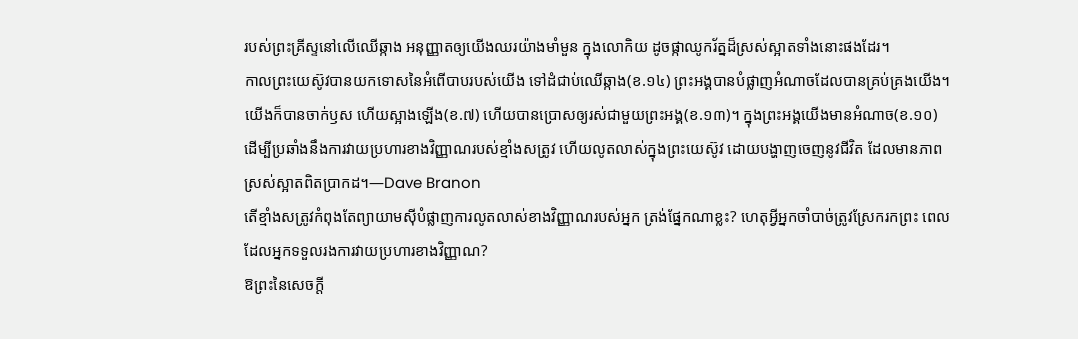របស់ព្រះគ្រីស្ទនៅលើឈើឆ្កាង អនុញ្ញាតឲ្យយើងឈរយ៉ាងមាំមួន ក្នុងលោកិយ ដូចផ្កាឈូករ័ត្នដ៏ស្រស់ស្អាតទាំងនោះផងដែរ។
កាលព្រះយេស៊ូវបានយកទោសនៃអំពើបាបរបស់យើង ទៅដំជាប់ឈើឆ្កាង(ខ.១៤) ព្រះអង្គបានបំផ្លាញអំណាចដែលបានគ្រប់គ្រងយើង។ យើងក៏បានចាក់ឫស ហើយស្អាងឡើង(ខ.៧) ហើយបានប្រោសឲ្យរស់ជាមួយព្រះអង្គ(ខ.១៣)។ ក្នុងព្រះអង្គយើងមានអំណាច(ខ.១០) ដើម្បីប្រឆាំងនឹងការវាយប្រហារខាងវិញ្ញាណរបស់ខ្មាំងសត្រូវ ហើយលូតលាស់ក្នុងព្រះយេស៊ូវ ដោយបង្ហាញចេញនូវជីវិត ដែលមានភាពស្រស់ស្អាតពិតប្រាកដ។—Dave Branon
តើខ្មាំងសត្រូវកំពុងតែព្យាយាមស៊ីបំផ្លាញការលូតលាស់ខាងវិញ្ញាណរបស់អ្នក ត្រង់ផ្នែកណាខ្លះ? ហេតុអ្វីអ្នកចាំបាច់ត្រូវស្រែករកព្រះ ពេលដែលអ្នកទទួលរងការវាយប្រហារខាងវិញ្ញាណ?
ឱព្រះនៃសេចក្តី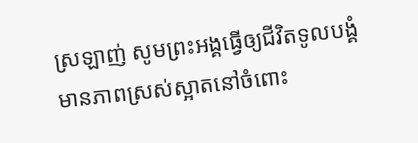ស្រឡាញ់ សូមព្រះអង្គធ្វើឲ្យជីវិតទូលបង្គំ មានភាពស្រស់ស្អាតនៅចំពោះ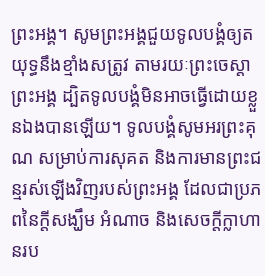ព្រះអង្គ។ សូមព្រះអង្គជួយទូលបង្គំឲ្យតយុទ្ធនឹងខ្មាំងសត្រូវ តាមរយៈព្រះចេស្ដាព្រះអង្គ ដ្បិតទូលបង្គំមិនអាចធ្វើដោយខ្លួនឯងបានឡើយ។ ទូលបង្គំសូមអរព្រះគុណ សម្រាប់ការសុគត និងការមានព្រះជន្មរស់ឡើងវិញរបស់ព្រះអង្គ ដែលជាប្រភពនៃក្តីសង្ឃឹម អំណាច និងសេចក្តីក្លាហានរប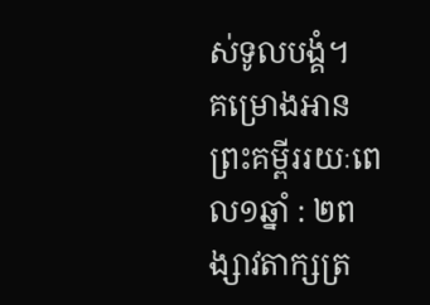ស់ទូលបង្គំ។
គម្រោងអានព្រះគម្ពីររយៈពេល១ឆ្នាំ : ២ពង្សាវតាក្សត្រ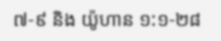៧-៩ និង យ៉ូហាន ១:១-២៨